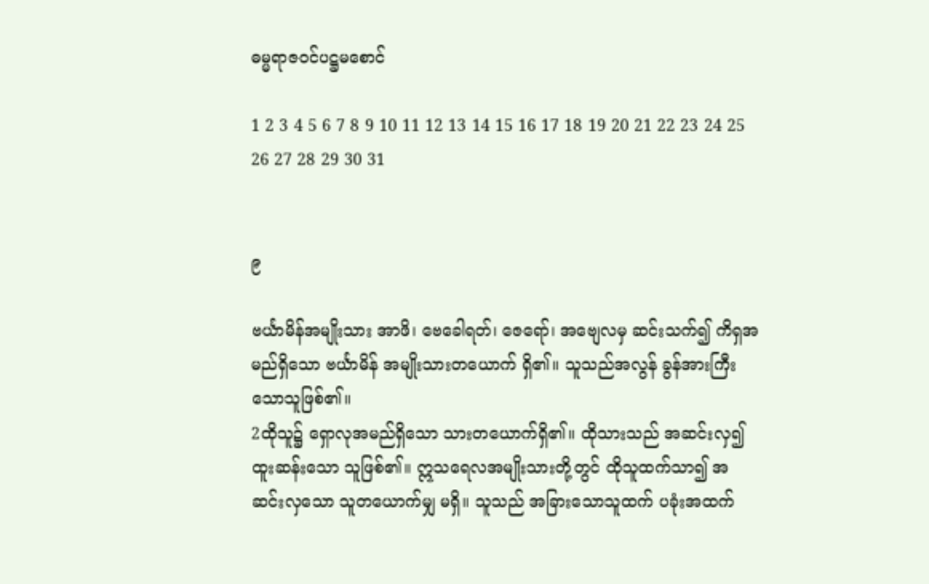ဓမ္မရာဇဝင်‌ပဋ္ဌမစောင်

1 2 3 4 5 6 7 8 9 10 11 12 13 14 15 16 17 18 19 20 21 22 23 24 25 26 27 28 29 30 31


၉

ဗင်္ယာမိန်အမျိုးသား အာဖိ၊ ဗေခေါရတ်၊ ဇေရော်၊ အဗျေလမှ ဆင်းသက်၍ ကိရှအမည်ရှိသော ဗင်္ယာမိန် အမျိုးသားတယောက် ရှိ၏။ သူသည်အလွန် ခွန်အားကြီးသောသူဖြစ်၏။
2ထိုသူ၌ ရှောလုအမည်ရှိသော သားတယောက်ရှိ၏။ ထိုသားသည် အဆင်းလှ၍ ထူးဆန်းသော သူဖြစ်၏။ ဣသရေလအမျိုးသားတို့တွင် ထိုသူထက်သာ၍ အဆင်းလှသော သူတယောက်မျှ မရှိ။ သူသည် အခြားသောသူထက် ပခုံးအထက်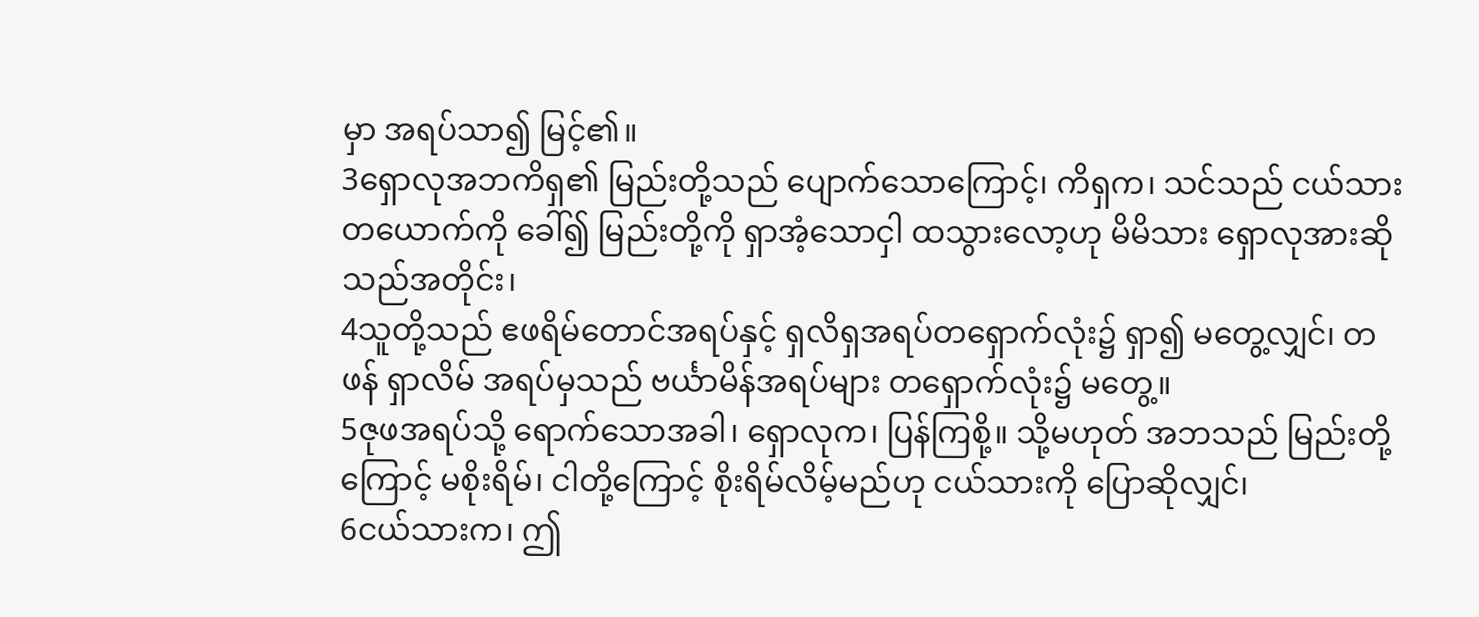မှာ အရပ်သာ၍ မြင့်၏။
3ရှောလုအဘကိရှ၏ မြည်းတို့သည် ပျောက်သောကြောင့်၊ ကိရှက၊ သင်သည် ငယ်သားတယောက်ကို ခေါ်၍ မြည်းတို့ကို ရှာအံ့သောငှါ ထသွားလော့ဟု မိမိသား ရှောလုအားဆိုသည်အတိုင်း၊
4သူတို့သည် ဧဖရိမ်တောင်အရပ်နှင့် ရှလိရှအရပ်တရှောက်လုံး၌ ရှာ၍ မတွေ့လျှင်၊ တဖန် ရှာလိမ် အရပ်မှသည် ဗင်္ယာမိန်အရပ်များ တရှောက်လုံး၌ မတွေ့။
5ဇုဖအရပ်သို့ ရောက်သောအခါ၊ ရှောလုက၊ ပြန်ကြစို့။ သို့မဟုတ် အဘသည် မြည်းတို့ကြောင့် မစိုးရိမ်၊ ငါတို့ကြောင့် စိုးရိမ်လိမ့်မည်ဟု ငယ်သားကို ပြောဆိုလျှင်၊
6ငယ်သားက၊ ဤ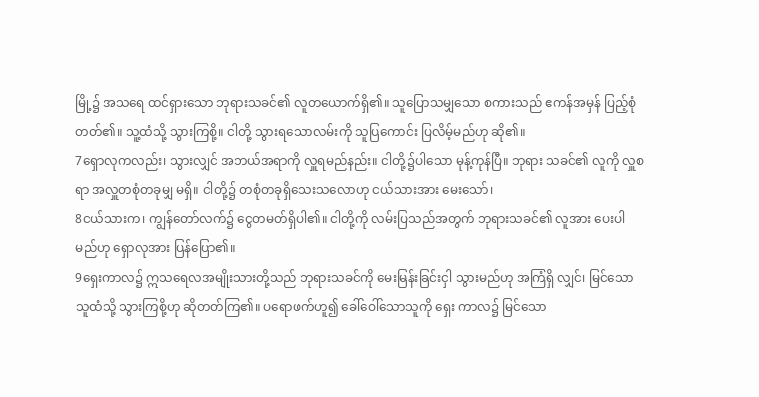မြို့၌ အသရေ ထင်ရှားသော ဘုရားသခင်၏ လူတယောက်ရှိ၏။ သူပြောသမျှသော စကားသည် ဧကန်အမှန် ပြည့်စုံတတ်၏။ သူ့ထံသို့ သွားကြစို့။ ငါတို့ သွားရသောလမ်းကို သူပြကောင်း ပြလိမ့်မည်ဟု ဆို၏။
7ရှောလုကလည်း၊ သွားလျှင် အဘယ်အရာကို လှူရမည်နည်း။ ငါတို့၌ပါသော မုန့်ကုန်ပြီ။ ဘုရား သခင်၏ လူကို လှူစရာ အလှူတစုံတခုမျှ မရှိ။ ငါတို့၌ တစုံတခုရှိသေးသလောဟု ငယ်သားအား မေးသော်၊
8ငယ်သားက၊ ကျွန်တော်လက်၌ ငွေတမတ်ရှိပါ၏။ ငါတို့ကို လမ်းပြသည်အတွက် ဘုရားသခင်၏ လူအား ပေးပါမည်ဟု ရှောလုအား ပြန်ပြော၏။
9ရှေးကာလ၌ ဣသရေလအမျိုးသားတို့သည် ဘုရားသခင်ကို မေးမြန်းခြင်းငှါ သွားမည်ဟု အကြံရှိ လျှင်၊ မြင်သောသူထံသို့ သွားကြစို့ဟု ဆိုတတ်ကြ၏။ ပရောဖက်ဟူ၍ ခေါ်ဝေါ်သောသူကို ရှေး ကာလ၌ မြင်သော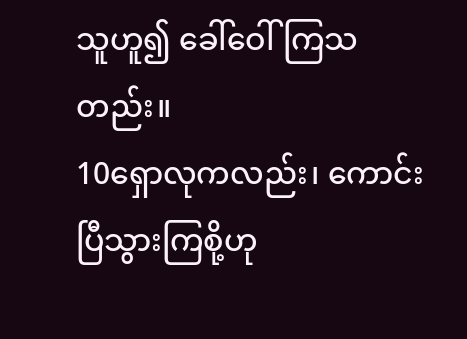သူဟူ၍ ခေါ်ဝေါ်ကြသတည်း။
10ရှောလုကလည်း၊ ကောင်းပြီသွားကြစို့ဟု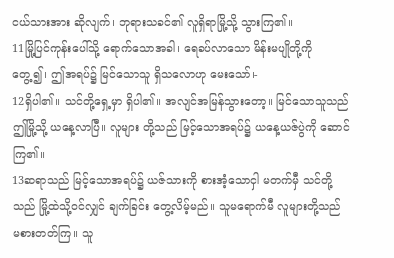ငယ်သားအား ဆိုလျက်၊ ဘုရားသခင်၏ လူရှိရာမြို့သို့ သွားကြ၏။
11မြို့ပြင်ကုန်းပေါ်သို့ ရောက်သောအခါ၊ ရေခပ်လာသော မိန်းမပျိုတို့ကို တွေ့၍၊ ဤအရပ်၌ မြင်သောသူ ရှိသလောဟု မေးသော်၊-
12ရှိပါ၏။ သင်တို့ရှေ့မှာ ရှိပါ၏။ အလျင်အမြန်သွားတော့။ မြင်သောသူသည် ဤမြို့သို့ ယနေ့လာပြီ။ လူများ တို့သည် မြင့်သောအရပ်၌ ယနေ့ယဇ်ပွဲကို ဆောင်ကြ၏။
13ဆရာသည် မြင့်သောအရပ်၌ ယဇ်သားကို စားအံ့သောငှါ မတက်မှီ သင်တို့သည် မြို့ထဲသို့ဝင်လျှင် ချက်ခြင်း တွေ့လိမ့်မည်။ သူမရောက်မီ လူများတို့သည် မစားတတ်ကြ။ သူ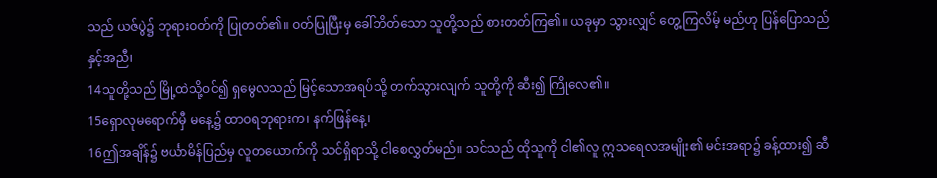သည် ယဇ်ပွဲ၌ ဘုရားဝတ်ကို ပြုတတ်၏။ ဝတ်ပြုပြီးမှ ခေါ်ဘိတ်သော သူတို့သည် စားတတ်ကြ၏။ ယခုမှာ သွားလျှင် တွေ့ကြလိမ့် မည်ဟု ပြန်ပြောသည်နှင့်အညီ၊
14သူတို့သည် မြို့ထဲသို့ဝင်၍ ရှမွေလသည် မြင့်သောအရပ်သို့ တက်သွားလျက် သူတို့ကို ဆီး၍ ကြိုလေ၏။
15ရှောလုမရောက်မှီ မနေ့၌ ထာဝရဘုရားက၊ နက်ဖြန်နေ့၊
16ဤအချိန်၌ ဗင်္ယာမိန်ပြည်မှ လူတယောက်ကို သင်ရှိရာသို့ ငါစေလွှတ်မည်။ သင်သည် ထိုသူကို ငါ၏လူ ဣသရေလအမျိုး၏ မင်းအရာ၌ ခန့်ထား၍ ဆီ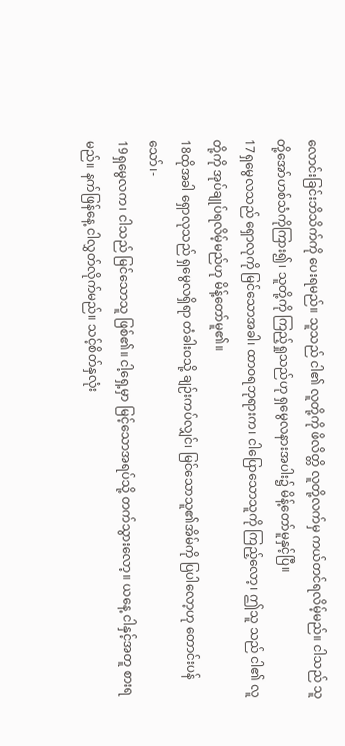လောင်းခြင်းဘိသိက်ကို ပေးရမည်။ သူသည် ငါ၏ လူတို့ကို ဖိလိတ္တိ လူတို့လက်မှ ကယ်တင်ရလိမ့်မည်။ ငါသည် သူတို့အော်ဟစ်သံကိုကြား၍၊ သူတို့ကို ကြည့်ရှုသည်ဟု ရှမွေလနားအပါး၌ မိန့်တော်မူနှင့်ပြီ။
17ရှမွေလသည် ရှောလုကို မြင်သောအခါ၊ ထာဝရဘုရားက၊ ငါပြောသောသူကို ကြည့်လော့၊ ဤသူ သည် ငါ၏ လူတို့ကို အုပ်ချုပ်ရလိမ့်မည်ဟု မိန့်တော်မူ၏။
18ထိုအခါ ရှောလုသည် ရှမွေလရှိရာ တံခါးဝသို့ ချဉ်းကပ်လျှင်၊ မြင်သောသူ၏အိမ်ကို ပြပါလော့ဟု တောင်းပန်သော်၊-
19ရှမွေလက၊ ငါသည် မြင်သောသူ ဖြစ်၏။ ငါ့ရှေ့မှာ မြင့်သောအရပ်သို့ တက်သွားလော့။ ယနေ့ ငါနှင့်အတူ စားရမည်။ နက်ဖြန်နေ့ ငါလွှတ်လိုက်မည်။ သင့်စိတ်နှလုံး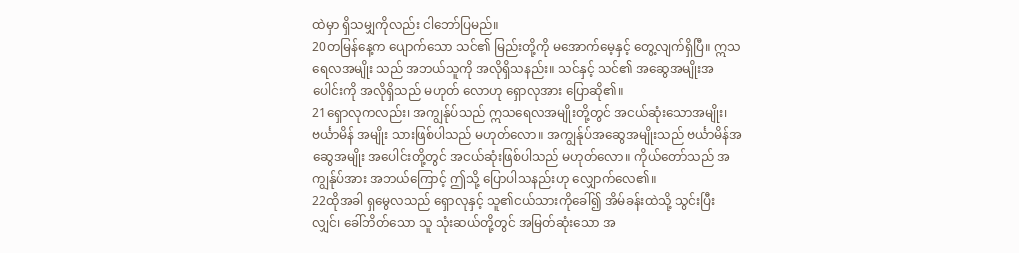ထဲမှာ ရှိသမျှကိုလည်း ငါဘော်ပြမည်။
20တမြန်နေ့က ပျောက်သော သင်၏ မြည်းတို့ကို မအောက်မေ့နှင့် တွေ့လျက်ရှိပြီ။ ဣသရေလအမျိုး သည် အဘယ်သူကို အလိုရှိသနည်း။ သင်နှင့် သင်၏ အဆွေအမျိုးအပေါင်းကို အလိုရှိသည် မဟုတ် လောဟု ရှောလုအား ပြောဆို၏။
21ရှောလုကလည်း၊ အကျွန်ုပ်သည် ဣသရေလအမျိုးတို့တွင် အငယ်ဆုံးသောအမျိုး၊ ဗင်္ယာမိန် အမျိုး သားဖြစ်ပါသည် မဟုတ်လော။ အကျွန်ုပ်အဆွေအမျိုးသည် ဗင်္ယာမိန်အဆွေအမျိုး အပေါင်းတို့တွင် အငယ်ဆုံးဖြစ်ပါသည် မဟုတ်လော။ ကိုယ်တော်သည် အကျွန်ုပ်အား အဘယ်ကြောင့် ဤသို့ ပြောပါသနည်းဟု လျှောက်လေ၏။
22ထိုအခါ ရှမွေလသည် ရှောလုနှင့် သူ၏ငယ်သားကိုခေါ်၍ အိမ်ခန်းထဲသို့ သွင်းပြီးလျှင်၊ ခေါ်ဘိတ်သော သူ သုံးဆယ်တို့တွင် အမြတ်ဆုံးသော အ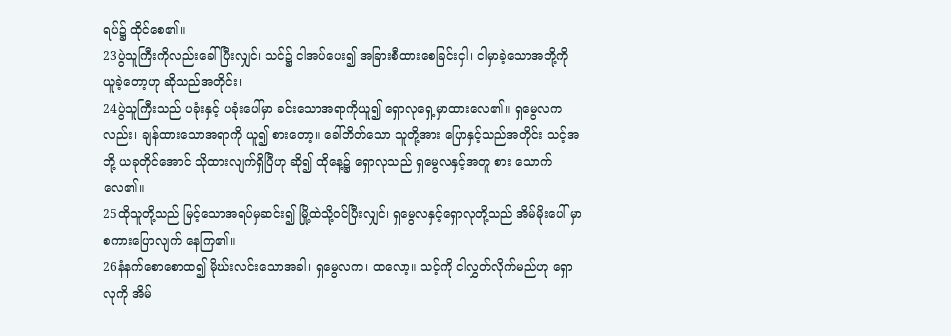ရပ်၌ ထိုင်စေ၏။
23ပွဲသူကြီးကိုလည်းခေါ်ပြီးလျှင်၊ သင်၌ ငါအပ်ပေး၍ အခြားစီထားစေခြင်းငှါ၊ ငါမှာခဲ့သောအဘို့ကို ယူခဲ့တော့ဟု ဆိုသည်အတိုင်း၊
24ပွဲသူကြီးသည် ပခုံးနှင့် ပခုံးပေါ်မှာ ခင်းသောအရာကိုယူ၍ ရှောလုရှေ့မှာထားလေ၏။ ရှမွေလက လည်း၊ ချန်ထားသောအရာကို ယူ၍ စားတော့။ ခေါ်ဘိတ်သော သူတို့အား ပြောနှင့်သည်အတိုင်း သင့်အဘို့ ယခုတိုင်အောင် သိုထားလျက်ရှိပြီဟု ဆို၍ ထိုနေ့၌ ရှောလုသည် ရှမွေလနှင့်အတူ စား သောက်လေ၏။
25ထိုသူတို့သည် မြင့်သောအရပ်မှဆင်း၍ မြို့ထဲသို့ဝင်ပြီးလျှင်၊ ရှမွေလနှင့်ရှောလုတို့သည် အိမ်မိုးပေါ် မှာ စကားပြောလျက် နေကြ၏။
26နံနက်စောစောထ၍ မိုဃ်းလင်းသောအခါ၊ ရှမွေလက၊ ထလော့။ သင့်ကို ငါလွှတ်လိုက်မည်ဟု ရှော လုကို အိမ်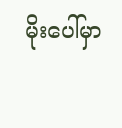မိုးပေါ်မှာ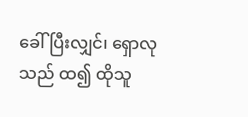ခေါ်ပြီးလျှင်၊ ရှောလုသည် ထ၍ ထိုသူ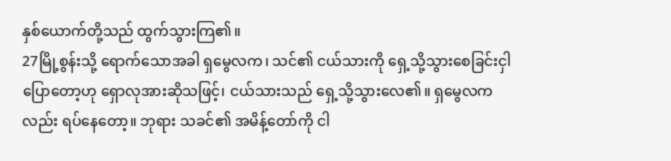နှစ်ယောက်တို့သည် ထွက်သွားကြ၏။
27မြို့စွန်းသို့ ရောက်သောအခါ ရှမွေလက၊ သင်၏ ငယ်သားကို ရှေ့သို့သွားစေခြင်းငှါ ပြောတော့ဟု ရှောလုအားဆိုသဖြင့်၊ ငယ်သားသည် ရှေ့သို့သွားလေ၏။ ရှမွေလကလည်း ရပ်နေတော့။ ဘုရား သခင်၏ အမိန့်တော်ကို ငါ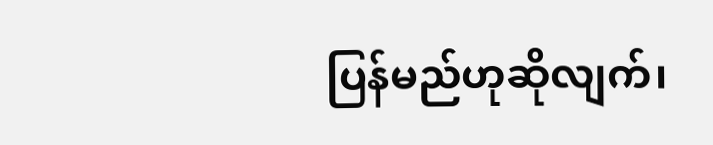ပြန်မည်ဟုဆိုလျက်၊